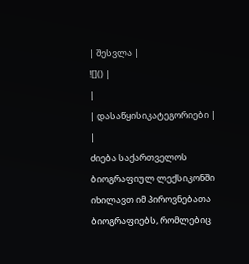| შესვლა |
![]() |
|
| დასაწყისიკატეგორიები |
|
ძიება საქართველოს ბიოგრაფიულ ლექსიკონში იხილავთ იმ პიროვნებათა ბიოგრაფიებს, რომლებიც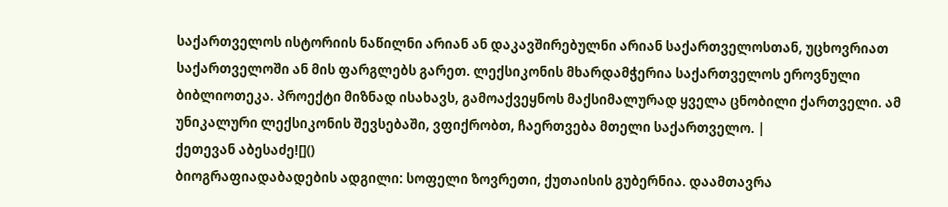საქართველოს ისტორიის ნაწილნი არიან ან დაკავშირებულნი არიან საქართველოსთან, უცხოვრიათ საქართველოში ან მის ფარგლებს გარეთ. ლექსიკონის მხარდამჭერია საქართველოს ეროვნული ბიბლიოთეკა. პროექტი მიზნად ისახავს, გამოაქვეყნოს მაქსიმალურად ყველა ცნობილი ქართველი. ამ უნიკალური ლექსიკონის შევსებაში, ვფიქრობთ, ჩაერთვება მთელი საქართველო. |
ქეთევან აბესაძე![]()
ბიოგრაფიადაბადების ადგილი: სოფელი ზოვრეთი, ქუთაისის გუბერნია. დაამთავრა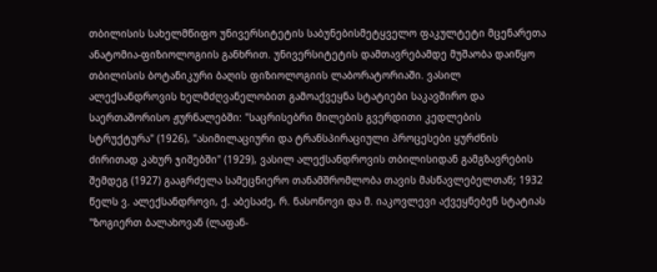თბილისის სახელმწიფო უნივერსიტეტის საბუნებისმეტყველო ფაკულტეტი მცენარეთა ანატომია-ფიზიოლოგიის განხრით. უნივერსიტეტის დამთავრებამდე მუშაობა დაიწყო თბილისის ბოტანიკური ბაღის ფიზიოლოგიის ლაბორატორიაში. ვასილ ალექსანდროვის ხელმძღვანელობით გამოაქვეყნა სტატიები საკავშირო და საერთაშორისო ჟურნალებში: "საცრისებრი მილების გვერდითი კედლების სტრუქტურა" (1926), "ასიმილაციური და ტრანსპირაციული პროცესები ყურძნის ძირითად კახურ ჯიშებში" (1929), ვასილ ალექსანდროვის თბილისიდან გამგზავრების შემდეგ (1927) გააგრძელა სამეცნიერო თანამშრომლობა თავის მასწავლებელთან; 1932 წელს ვ. ალექსანდროვი, ქ. აბესაძე, რ. ნასონოვი და მ. იაკოვლევი აქვეყნებენ სტატიას "ზოგიერთ ბალახოვან (ლაფან-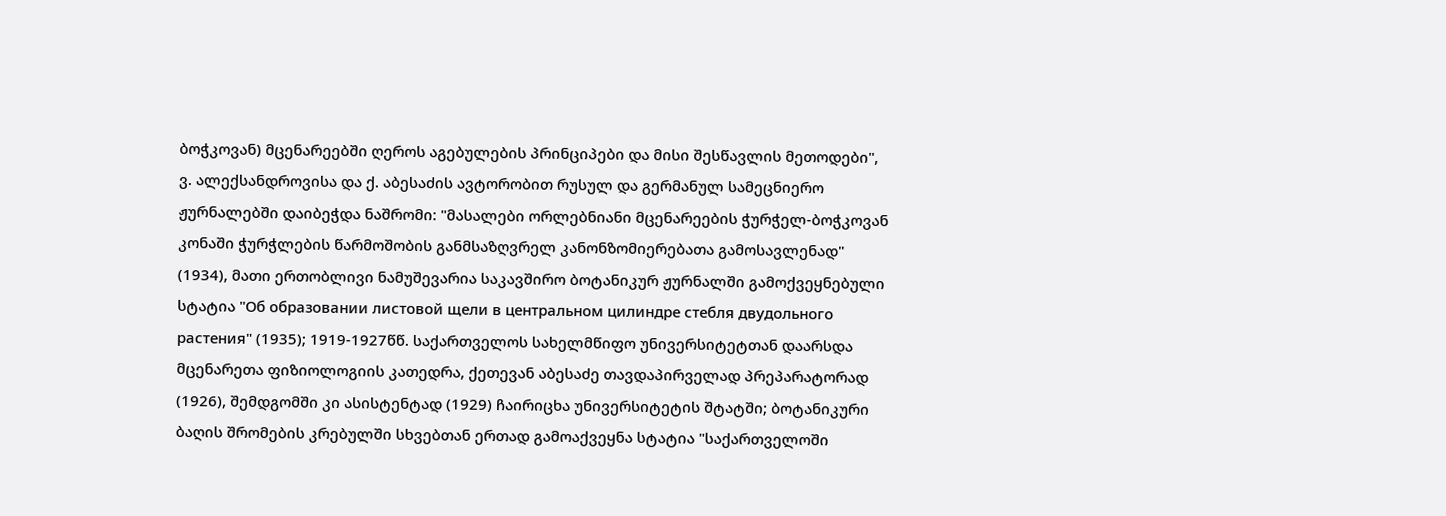ბოჭკოვან) მცენარეებში ღეროს აგებულების პრინციპები და მისი შესწავლის მეთოდები", ვ. ალექსანდროვისა და ქ. აბესაძის ავტორობით რუსულ და გერმანულ სამეცნიერო ჟურნალებში დაიბეჭდა ნაშრომი: "მასალები ორლებნიანი მცენარეების ჭურჭელ-ბოჭკოვან კონაში ჭურჭლების წარმოშობის განმსაზღვრელ კანონზომიერებათა გამოსავლენად" (1934), მათი ერთობლივი ნამუშევარია საკავშირო ბოტანიკურ ჟურნალში გამოქვეყნებული სტატია "Об образовании листовой щели в центральном цилиндре стебля двудольного растения" (1935); 1919-1927წწ. საქართველოს სახელმწიფო უნივერსიტეტთან დაარსდა მცენარეთა ფიზიოლოგიის კათედრა, ქეთევან აბესაძე თავდაპირველად პრეპარატორად (1926), შემდგომში კი ასისტენტად (1929) ჩაირიცხა უნივერსიტეტის შტატში; ბოტანიკური ბაღის შრომების კრებულში სხვებთან ერთად გამოაქვეყნა სტატია "საქართველოში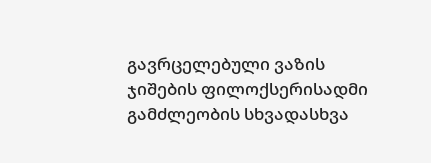გავრცელებული ვაზის ჯიშების ფილოქსერისადმი გამძლეობის სხვადასხვა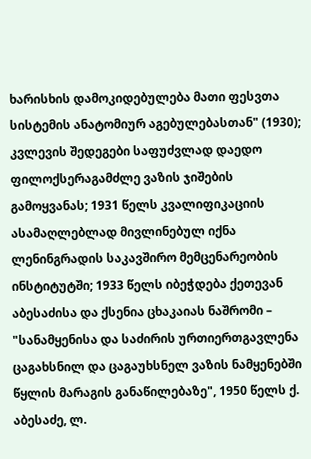ხარისხის დამოკიდებულება მათი ფესვთა სისტემის ანატომიურ აგებულებასთან" (1930); კვლევის შედეგები საფუძვლად დაედო ფილოქსერაგამძლე ვაზის ჯიშების გამოყვანას; 1931 წელს კვალიფიკაციის ასამაღლებლად მივლინებულ იქნა ლენინგრადის საკავშირო მემცენარეობის ინსტიტუტში; 1933 წელს იბეჭდება ქეთევან აბესაძისა და ქსენია ცხაკაიას ნაშრომი – "სანამყენისა და საძირის ურთიერთგავლენა ცაგახსნილ და ცაგაუხსნელ ვაზის ნამყენებში წყლის მარაგის განაწილებაზე", 1950 წელს ქ. აბესაძე, ლ.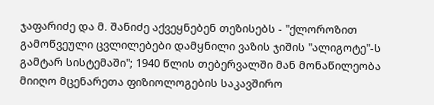ჯაფარიძე და მ. შანიძე აქვეყნებენ თეზისებს - "ქლოროზით გამოწვეული ცვლილებები დამყნილი ვაზის ჯიშის "ალიგოტე"-ს გამტარ სისტემაში"; 1940 წლის თებერვალში მან მონაწილეობა მიიღო მცენარეთა ფიზიოლოგების საკავშირო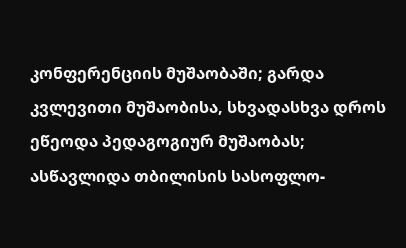კონფერენციის მუშაობაში; გარდა კვლევითი მუშაობისა, სხვადასხვა დროს ეწეოდა პედაგოგიურ მუშაობას; ასწავლიდა თბილისის სასოფლო-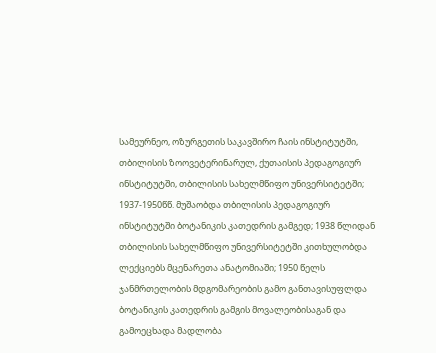სამეურნეო, ოზურგეთის საკავშირო ჩაის ინსტიტუტში, თბილისის ზოოვეტერინარულ, ქუთაისის პედაგოგიურ ინსტიტუტში, თბილისის სახელმწიფო უნივერსიტეტში; 1937-1950წწ. მუშაობდა თბილისის პედაგოგიურ ინსტიტუტში ბოტანიკის კათედრის გამგედ; 1938 წლიდან თბილისის სახელმწიფო უნივერსიტეტში კითხულობდა ლექციებს მცენარეთა ანატომიაში; 1950 წელს ჯანმრთელობის მდგომარეობის გამო განთავისუფლდა ბოტანიკის კათედრის გამგის მოვალეობისაგან და გამოეცხადა მადლობა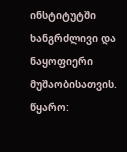ინსტიტუტში ხანგრძლივი და ნაყოფიერი მუშაობისათვის. წყარო: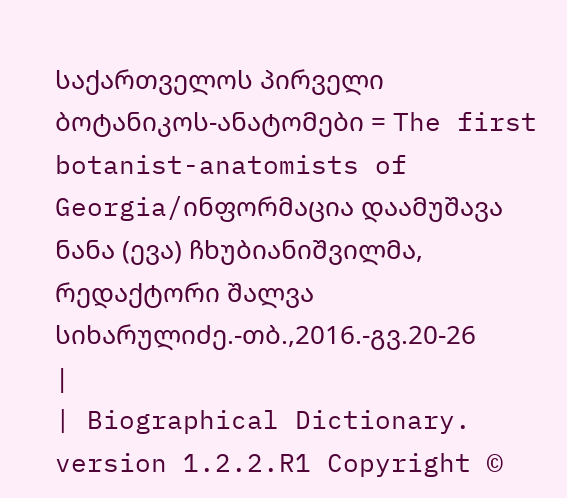საქართველოს პირველი ბოტანიკოს-ანატომები = The first botanist-anatomists of Georgia/ინფორმაცია დაამუშავა ნანა (ევა) ჩხუბიანიშვილმა, რედაქტორი შალვა სიხარულიძე.-თბ.,2016.-გვ.20-26
|
| Biographical Dictionary. version 1.2.2.R1 Copyright ©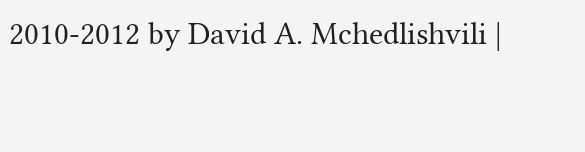2010-2012 by David A. Mchedlishvili |